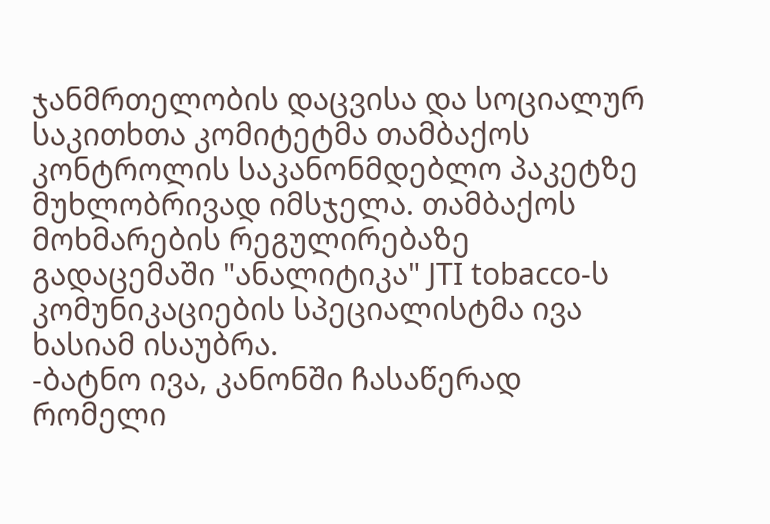ჯანმრთელობის დაცვისა და სოციალურ საკითხთა კომიტეტმა თამბაქოს კონტროლის საკანონმდებლო პაკეტზე მუხლობრივად იმსჯელა. თამბაქოს მოხმარების რეგულირებაზე გადაცემაში "ანალიტიკა" JTI tobacco-ს კომუნიკაციების სპეციალისტმა ივა ხასიამ ისაუბრა.
-ბატნო ივა, კანონში ჩასაწერად რომელი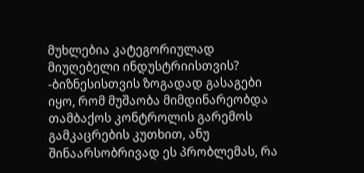მუხლებია კატეგორიულად მიუღებელი ინდუსტრიისთვის?
-ბიზნესისთვის ზოგადად გასაგები იყო, რომ მუშაობა მიმდინარეობდა თამბაქოს კონტროლის გარემოს გამკაცრების კუთხით, ანუ შინაარსობრივად ეს პრობლემას, რა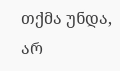თქმა უნდა, არ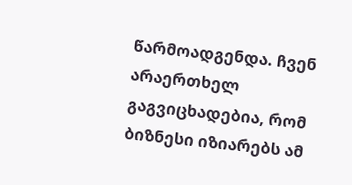წარმოადგენდა. ჩვენ არაერთხელ გაგვიცხადებია, რომ ბიზნესი იზიარებს ამ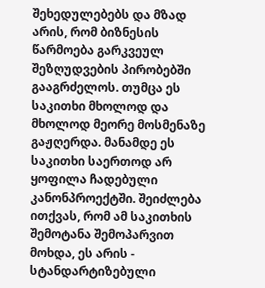შეხედულებებს და მზად არის, რომ ბიზნესის წარმოება გარკვეულ შეზღუდვების პირობებში გააგრძელოს. თუმცა ეს საკითხი მხოლოდ და მხოლოდ მეორე მოსმენაზე გაჟღერდა. მანამდე ეს საკითხი საერთოდ არ ყოფილა ჩადებული კანონპროექტში. შეიძლება ითქვას, რომ ამ საკითხის შემოტანა შემოპარვით მოხდა, ეს არის - სტანდარტიზებული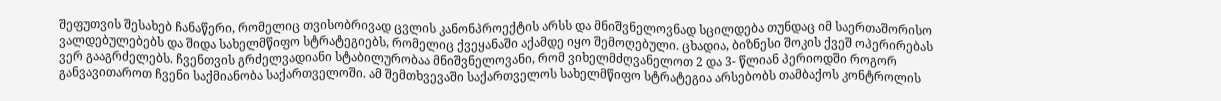შეფუთვის შესახებ ჩანაწერი, რომელიც თვისობრივად ცვლის კანონპროექტის არსს და მნიშვნელოვნად სცილდება თუნდაც იმ საერთაშორისო ვალდებულებებს და შიდა სახელმწიფო სტრატეგიებს, რომელიც ქვეყანაში აქამდე იყო შემოღებული. ცხადია, ბიზნესი შოკის ქვეშ ოპერირებას ვერ გააგრძელებს. ჩვენთვის გრძელვადიანი სტაბილურობაა მნიშვნელოვანი, რომ ვიხელმძღვანელოთ 2 და 3- წლიან პერიოდში როგორ განვავითაროთ ჩვენი საქმიანობა საქართველოში. ამ შემთხვევაში საქართველოს სახელმწიფო სტრატეგია არსებობს თამბაქოს კონტროლის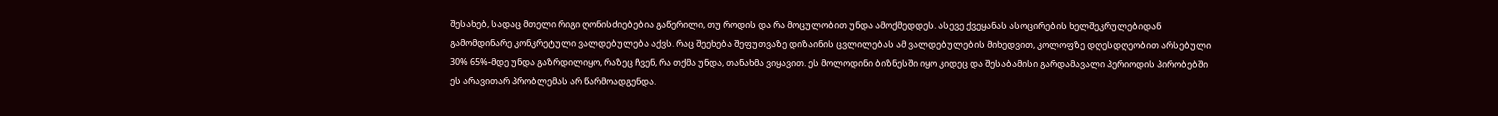შესახებ, სადაც მთელი რიგი ღონისძიებებია გაწერილი, თუ როდის და რა მოცულობით უნდა ამოქმედდეს. ასევე ქვეყანას ასოცირების ხელშეკრულებიდან გამომდინარე კონკრეტული ვალდებულება აქვს. რაც შეეხება შეფუთვაზე დიზაინის ცვლილებას ამ ვალდებულების მიხედვით, კოლოფზე დღესდღეობით არსებული 30% 65%-მდე უნდა გაზრდილიყო, რაზეც ჩვენ, რა თქმა უნდა, თანახმა ვიყავით. ეს მოლოდინი ბიზნესში იყო კიდეც და შესაბამისი გარდამავალი პერიოდის პირობებში ეს არავითარ პრობლემას არ წარმოადგენდა.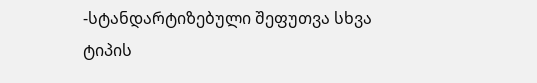-სტანდარტიზებული შეფუთვა სხვა ტიპის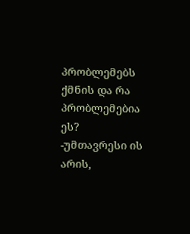პრობლემებს ქმნის და რა პრობლემებია ეს?
-უმთავრესი ის არის,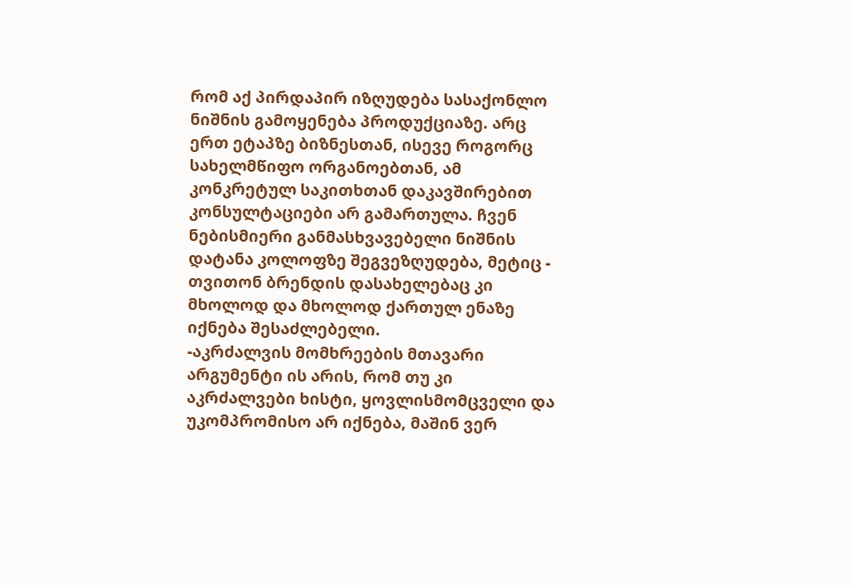რომ აქ პირდაპირ იზღუდება სასაქონლო ნიშნის გამოყენება პროდუქციაზე. არც ერთ ეტაპზე ბიზნესთან, ისევე როგორც სახელმწიფო ორგანოებთან, ამ კონკრეტულ საკითხთან დაკავშირებით კონსულტაციები არ გამართულა. ჩვენ ნებისმიერი განმასხვავებელი ნიშნის დატანა კოლოფზე შეგვეზღუდება, მეტიც - თვითონ ბრენდის დასახელებაც კი მხოლოდ და მხოლოდ ქართულ ენაზე იქნება შესაძლებელი.
-აკრძალვის მომხრეების მთავარი არგუმენტი ის არის, რომ თუ კი აკრძალვები ხისტი, ყოვლისმომცველი და უკომპრომისო არ იქნება, მაშინ ვერ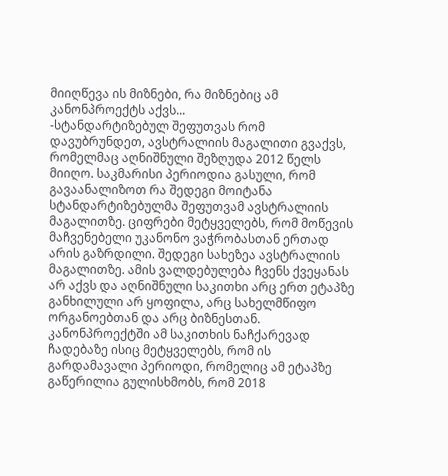მიიღწევა ის მიზნები, რა მიზნებიც ამ კანონპროექტს აქვს...
-სტანდარტიზებულ შეფუთვას რომ დავუბრუნდეთ, ავსტრალიის მაგალითი გვაქვს, რომელმაც აღნიშნული შეზღუდა 2012 წელს მიიღო. საკმარისი პერიოდია გასული, რომ გავაანალიზოთ რა შედეგი მოიტანა სტანდარტიზებულმა შეფუთვამ ავსტრალიის მაგალითზე. ციფრები მეტყველებს, რომ მოწევის მაჩვენებელი უკანონო ვაჭრობასთან ერთად არის გაზრდილი. შედეგი სახეზეა ავსტრალიის მაგალითზე. ამის ვალდებულება ჩვენს ქვეყანას არ აქვს და აღნიშნული საკითხი არც ერთ ეტაპზე განხილული არ ყოფილა, არც სახელმწიფო ორგანოებთან და არც ბიზნესთან. კანონპროექტში ამ საკითხის ნაჩქარევად ჩადებაზე ისიც მეტყველებს, რომ ის გარდამავალი პერიოდი, რომელიც ამ ეტაპზე გაწერილია გულისხმობს, რომ 2018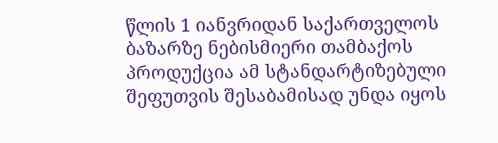წლის 1 იანვრიდან საქართველოს ბაზარზე ნებისმიერი თამბაქოს პროდუქცია ამ სტანდარტიზებული შეფუთვის შესაბამისად უნდა იყოს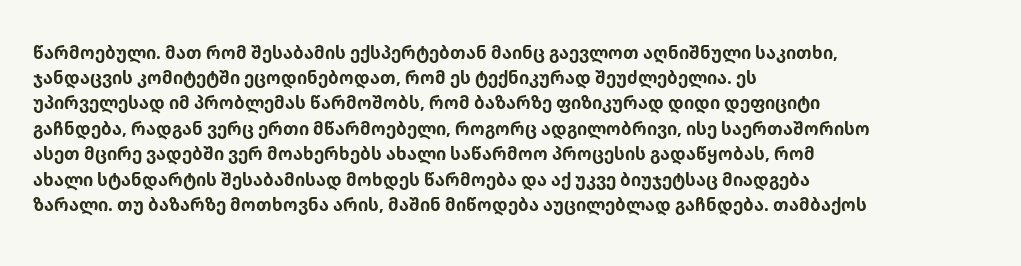წარმოებული. მათ რომ შესაბამის ექსპერტებთან მაინც გაევლოთ აღნიშნული საკითხი, ჯანდაცვის კომიტეტში ეცოდინებოდათ, რომ ეს ტექნიკურად შეუძლებელია. ეს უპირველესად იმ პრობლემას წარმოშობს, რომ ბაზარზე ფიზიკურად დიდი დეფიციტი გაჩნდება, რადგან ვერც ერთი მწარმოებელი, როგორც ადგილობრივი, ისე საერთაშორისო ასეთ მცირე ვადებში ვერ მოახერხებს ახალი საწარმოო პროცესის გადაწყობას, რომ ახალი სტანდარტის შესაბამისად მოხდეს წარმოება და აქ უკვე ბიუჯეტსაც მიადგება ზარალი. თუ ბაზარზე მოთხოვნა არის, მაშინ მიწოდება აუცილებლად გაჩნდება. თამბაქოს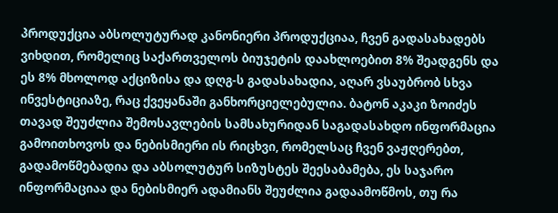პროდუქცია აბსოლუტურად კანონიერი პროდუქციაა, ჩვენ გადასახადებს ვიხდით, რომელიც საქართველოს ბიუჯეტის დაახლოებით 8% შეადგენს და ეს 8% მხოლოდ აქციზისა და დღგ-ს გადასახადია, აღარ ვსაუბრობ სხვა ინვესტიციაზე, რაც ქვეყანაში განხორციელებულია. ბატონ აკაკი ზოიძეს თავად შეუძლია შემოსავლების სამსახურიდან საგადასახდო ინფორმაცია გამოითხოვოს და ნებისმიერი ის რიცხვი, რომელსაც ჩვენ ვაჟღერებთ, გადამოწმებადია და აბსოლუტურ სიზუსტეს შეესაბამება, ეს საჯარო ინფორმაციაა და ნებისმიერ ადამიანს შეუძლია გადაამოწმოს, თუ რა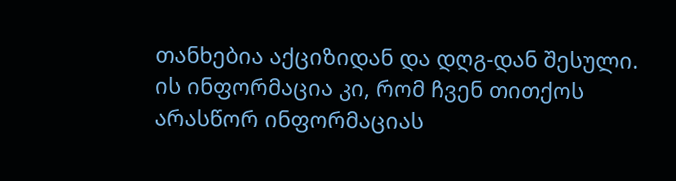თანხებია აქციზიდან და დღგ-დან შესული. ის ინფორმაცია კი, რომ ჩვენ თითქოს არასწორ ინფორმაციას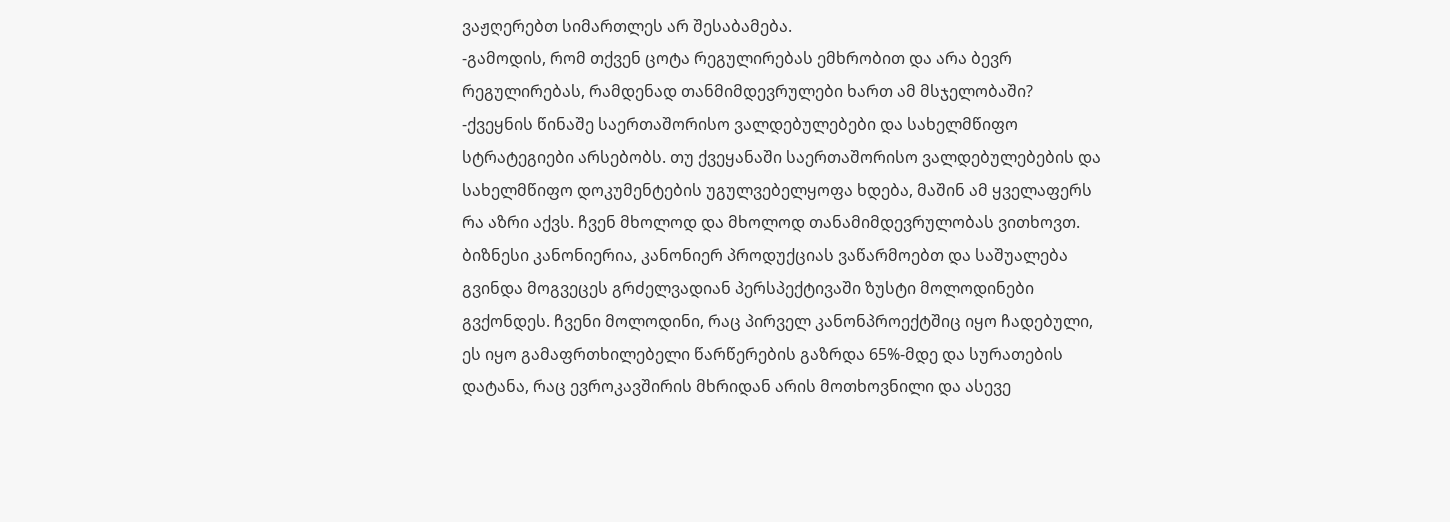ვაჟღერებთ სიმართლეს არ შესაბამება.
-გამოდის, რომ თქვენ ცოტა რეგულირებას ემხრობით და არა ბევრ რეგულირებას, რამდენად თანმიმდევრულები ხართ ამ მსჯელობაში?
-ქვეყნის წინაშე საერთაშორისო ვალდებულებები და სახელმწიფო სტრატეგიები არსებობს. თუ ქვეყანაში საერთაშორისო ვალდებულებების და სახელმწიფო დოკუმენტების უგულვებელყოფა ხდება, მაშინ ამ ყველაფერს რა აზრი აქვს. ჩვენ მხოლოდ და მხოლოდ თანამიმდევრულობას ვითხოვთ. ბიზნესი კანონიერია, კანონიერ პროდუქციას ვაწარმოებთ და საშუალება გვინდა მოგვეცეს გრძელვადიან პერსპექტივაში ზუსტი მოლოდინები გვქონდეს. ჩვენი მოლოდინი, რაც პირველ კანონპროექტშიც იყო ჩადებული, ეს იყო გამაფრთხილებელი წარწერების გაზრდა 65%-მდე და სურათების დატანა, რაც ევროკავშირის მხრიდან არის მოთხოვნილი და ასევე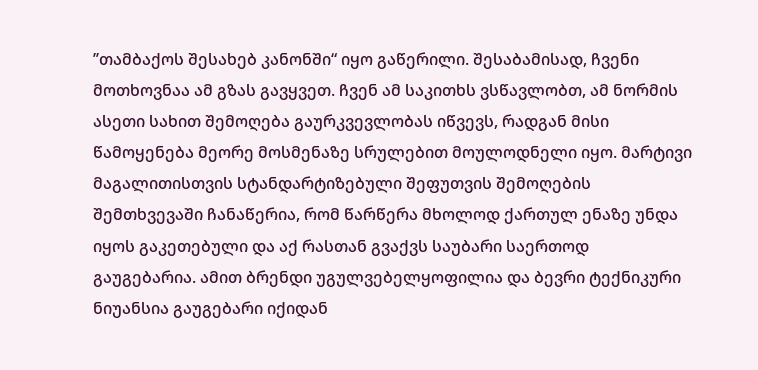’’თამბაქოს შესახებ კანონში“ იყო გაწერილი. შესაბამისად, ჩვენი მოთხოვნაა ამ გზას გავყვეთ. ჩვენ ამ საკითხს ვსწავლობთ, ამ ნორმის ასეთი სახით შემოღება გაურკვევლობას იწვევს, რადგან მისი წამოყენება მეორე მოსმენაზე სრულებით მოულოდნელი იყო. მარტივი მაგალითისთვის სტანდარტიზებული შეფუთვის შემოღების შემთხვევაში ჩანაწერია, რომ წარწერა მხოლოდ ქართულ ენაზე უნდა იყოს გაკეთებული და აქ რასთან გვაქვს საუბარი საერთოდ გაუგებარია. ამით ბრენდი უგულვებელყოფილია და ბევრი ტექნიკური ნიუანსია გაუგებარი იქიდან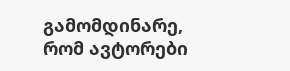გამომდინარე, რომ ავტორები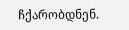ჩქარობდნენ.